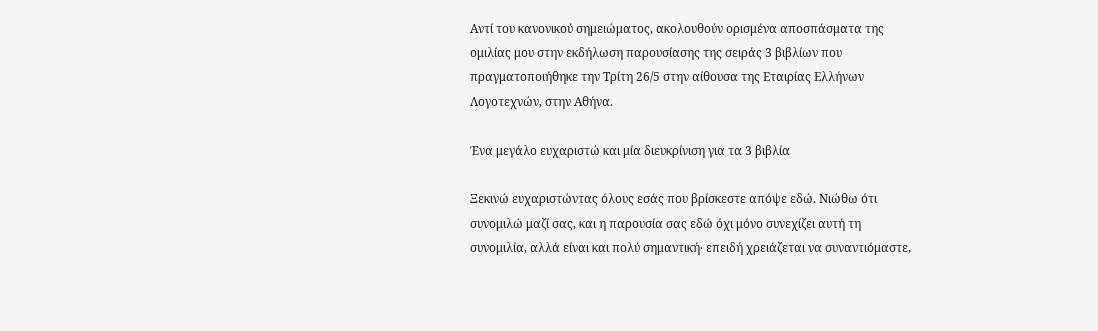Αντί του κανονικού σημειώματος, ακολουθούν ορισμένα αποσπάσματα της ομιλίας μου στην εκδήλωση παρουσίασης της σειράς 3 βιβλίων που πραγματοποιήθηκε την Τρίτη 26/5 στην αίθουσα της Εταιρίας Ελλήνων Λογοτεχνών, στην Αθήνα.

Ένα μεγάλο ευχαριστώ και μία διευκρίνιση για τα 3 βιβλία

Ξεκινώ ευχαριστώντας όλους εσάς που βρίσκεστε απόψε εδώ. Νιώθω ότι συνομιλώ μαζί σας, και η παρουσία σας εδώ όχι μόνο συνεχίζει αυτή τη συνομιλία, αλλά είναι και πολύ σημαντική∙ επειδή χρειάζεται να συναντιόμαστε,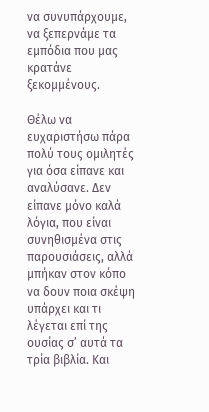να συνυπάρχουμε, να ξεπερνάμε τα εμπόδια που μας κρατάνε ξεκομμένους.

Θέλω να ευχαριστήσω πάρα πολύ τους ομιλητές για όσα είπανε και αναλύσανε. Δεν είπανε μόνο καλά λόγια, που είναι συνηθισμένα στις παρουσιάσεις, αλλά μπήκαν στον κόπο να δουν ποια σκέψη υπάρχει και τι λέγεται επί της ουσίας σ’ αυτά τα τρία βιβλία. Και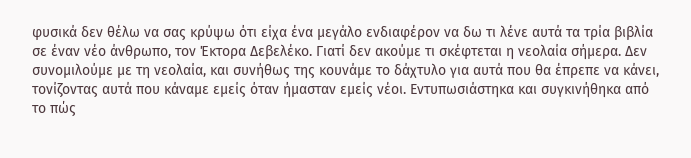φυσικά δεν θέλω να σας κρύψω ότι είχα ένα μεγάλο ενδιαφέρον να δω τι λένε αυτά τα τρία βιβλία σε έναν νέο άνθρωπο, τον Έκτορα Δεβελέκο. Γιατί δεν ακούμε τι σκέφτεται η νεολαία σήμερα. Δεν συνομιλούμε με τη νεολαία, και συνήθως της κουνάμε το δάχτυλο για αυτά που θα έπρεπε να κάνει, τονίζοντας αυτά που κάναμε εμείς όταν ήμασταν εμείς νέοι. Εντυπωσιάστηκα και συγκινήθηκα από το πώς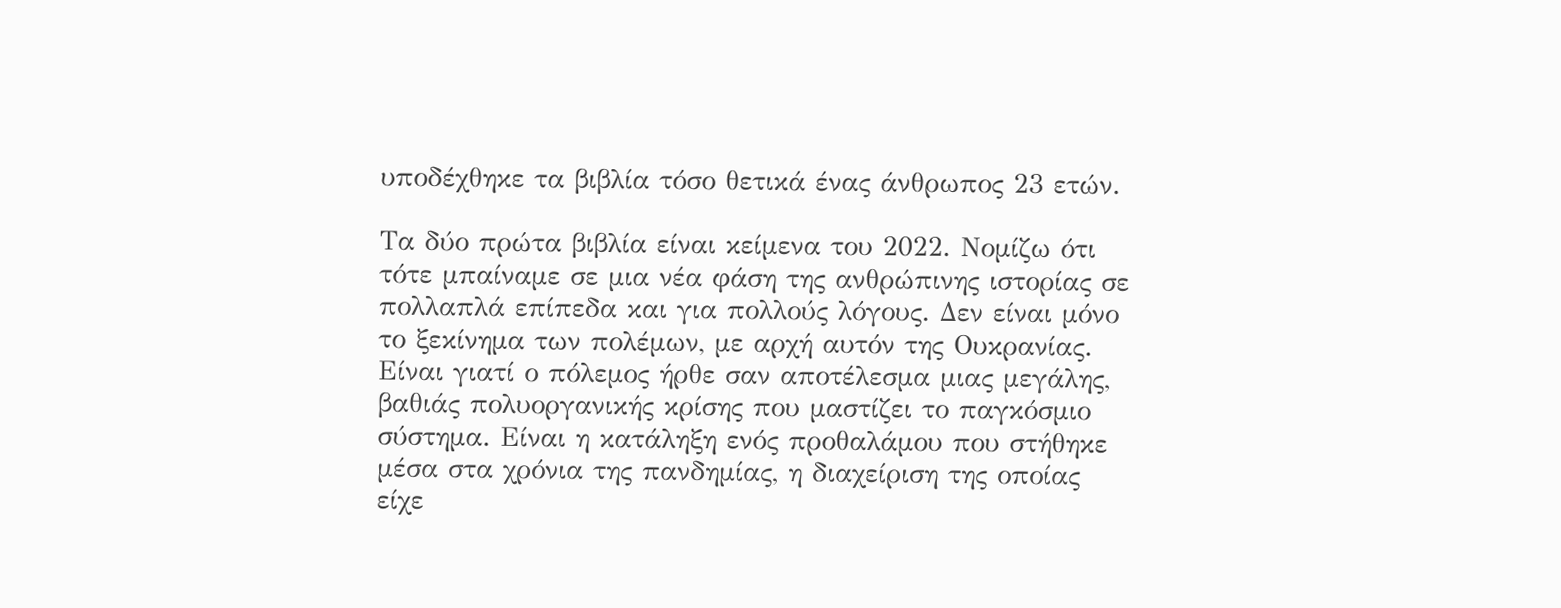υποδέχθηκε τα βιβλία τόσο θετικά ένας άνθρωπος 23 ετών.

Τα δύο πρώτα βιβλία είναι κείμενα του 2022. Νομίζω ότι τότε μπαίναμε σε μια νέα φάση της ανθρώπινης ιστορίας σε πολλαπλά επίπεδα και για πολλούς λόγους. Δεν είναι μόνο το ξεκίνημα των πολέμων, με αρχή αυτόν της Ουκρανίας. Είναι γιατί ο πόλεμος ήρθε σαν αποτέλεσμα μιας μεγάλης, βαθιάς πολυοργανικής κρίσης που μαστίζει το παγκόσμιο σύστημα. Είναι η κατάληξη ενός προθαλάμου που στήθηκε μέσα στα χρόνια της πανδημίας, η διαχείριση της οποίας είχε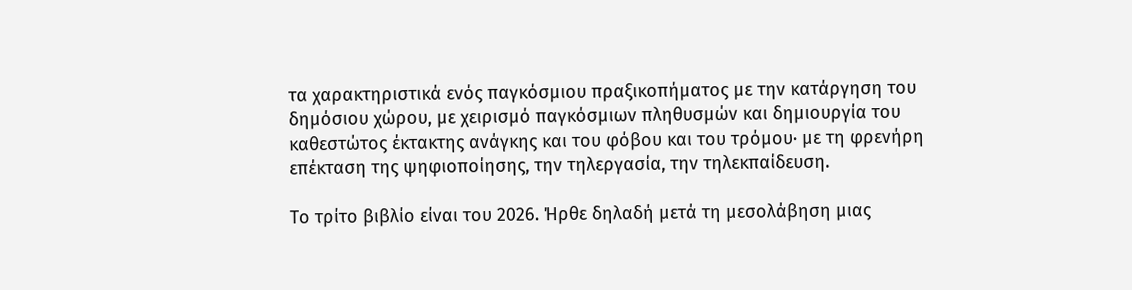τα χαρακτηριστικά ενός παγκόσμιου πραξικοπήματος με την κατάργηση του δημόσιου χώρου, με χειρισμό παγκόσμιων πληθυσμών και δημιουργία του καθεστώτος έκτακτης ανάγκης και του φόβου και του τρόμου∙ με τη φρενήρη επέκταση της ψηφιοποίησης, την τηλεργασία, την τηλεκπαίδευση.

Το τρίτο βιβλίο είναι του 2026. Ήρθε δηλαδή μετά τη μεσολάβηση μιας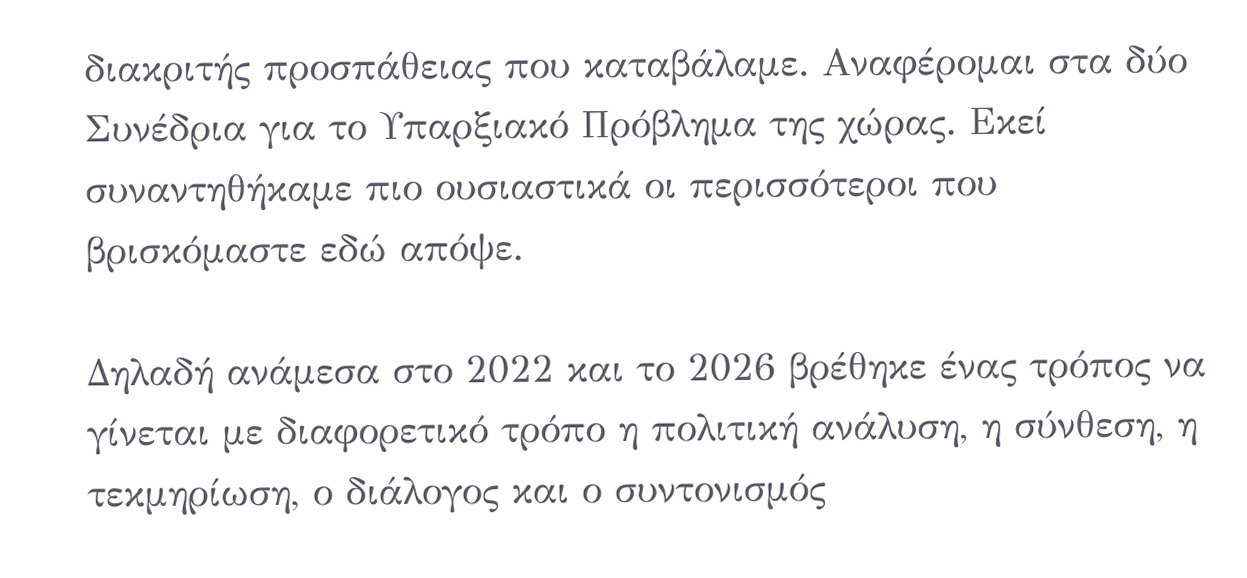διακριτής προσπάθειας που καταβάλαμε. Αναφέρομαι στα δύο Συνέδρια για το Υπαρξιακό Πρόβλημα της χώρας. Εκεί συναντηθήκαμε πιο ουσιαστικά οι περισσότεροι που βρισκόμαστε εδώ απόψε.

Δηλαδή ανάμεσα στο 2022 και το 2026 βρέθηκε ένας τρόπος να γίνεται με διαφορετικό τρόπο η πολιτική ανάλυση, η σύνθεση, η τεκμηρίωση, ο διάλογος και ο συντονισμός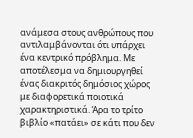ανάμεσα στους ανθρώπους που αντιλαμβάνονται ότι υπάρχει ένα κεντρικό πρόβλημα. Με αποτέλεσμα να δημιουργηθεί ένας διακριτός δημόσιος χώρος με διαφορετικά ποιοτικά χαρακτηριστικά. Άρα το τρίτο βιβλίο «πατάει» σε κάτι που δεν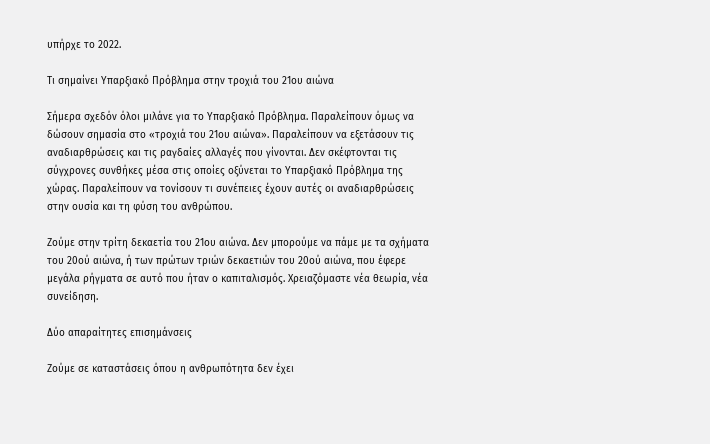υπήρχε το 2022.

Τι σημαίνει Υπαρξιακό Πρόβλημα στην τροχιά του 21ου αιώνα

Σήμερα σχεδόν όλοι μιλάνε για το Υπαρξιακό Πρόβλημα. Παραλείπουν όμως να δώσουν σημασία στο «τροχιά του 21ου αιώνα». Παραλείπουν να εξετάσουν τις αναδιαρθρώσεις και τις ραγδαίες αλλαγές που γίνονται. Δεν σκέφτονται τις σύγχρονες συνθήκες μέσα στις οποίες οξύνεται το Υπαρξιακό Πρόβλημα της χώρας. Παραλείπουν να τονίσουν τι συνέπειες έχουν αυτές οι αναδιαρθρώσεις στην ουσία και τη φύση του ανθρώπου.

Ζούμε στην τρίτη δεκαετία του 21ου αιώνα. Δεν μπορούμε να πάμε με τα σχήματα του 20ού αιώνα, ή των πρώτων τριών δεκαετιών του 20ού αιώνα, που έφερε μεγάλα ρήγματα σε αυτό που ήταν ο καπιταλισμός. Χρειαζόμαστε νέα θεωρία, νέα συνείδηση.

Δύο απαραίτητες επισημάνσεις

Ζούμε σε καταστάσεις όπου η ανθρωπότητα δεν έχει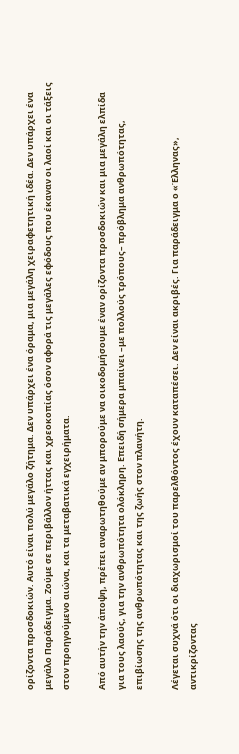ορίζοντα προσδοκιών. Αυτό είναι πολύ μεγάλο ζήτημα. Δεν υπάρχει ένα όραμα, μια μεγάλη χειραφετητική ιδέα. Δεν υπάρχει ένα μεγάλο Παράδειγμα. Ζούμε σε περιβάλλον ήττας και χρεοκοπίας όσον αφορά τις μεγάλες εφόδους που έκαναν οι λαοί και οι τάξεις στον προηγούμενο αιώνα, και τα μεταβατικά εγχειρήματα.

Από αυτήν την άποψη, πρέπει αναρωτηθούμε αν μπορούμε να οικοδομήσουμε έναν ορίζοντα προσδοκιών και μια μεγάλη ελπίδα για τους λαούς, για την ανθρωπότητα ολόκληρη. Επειδή σήμερα μπαίνει –με πολλούς τρόπους– πρόβλημα ανθρωπότητας, επιβίωσης της ανθρωπότητας και της ζωής στον πλανήτη.

Λέγεται συχνά ότι οι διαχωρισμοί του παρελθόντος έχουν καταπέσει. Δεν είναι ακριβές. Για παράδειγμα ο «Έλληνας», αντικρίζοντας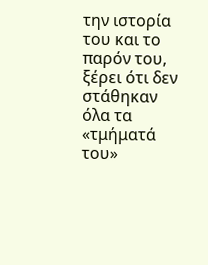την ιστορία του και το παρόν του, ξέρει ότι δεν στάθηκαν όλα τα «τμήματά του»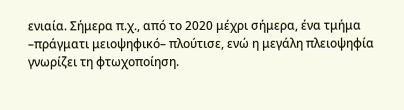ενιαία. Σήμερα π.χ., από το 2020 μέχρι σήμερα, ένα τμήμα –πράγματι μειοψηφικό– πλούτισε, ενώ η μεγάλη πλειοψηφία γνωρίζει τη φτωχοποίηση.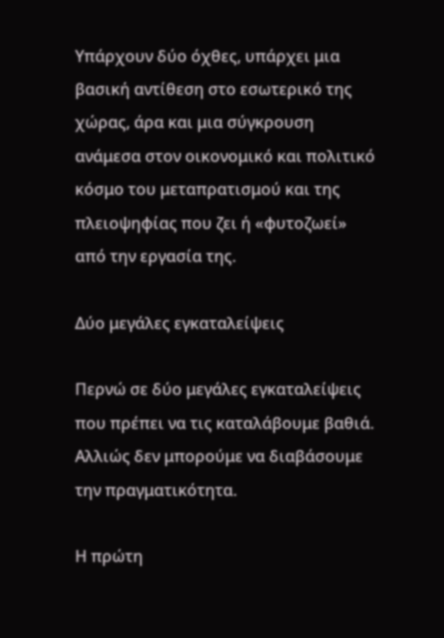Υπάρχουν δύο όχθες, υπάρχει μια βασική αντίθεση στο εσωτερικό της χώρας, άρα και μια σύγκρουση ανάμεσα στον οικονομικό και πολιτικό κόσμο του μεταπρατισμού και της πλειοψηφίας που ζει ή «φυτοζωεί» από την εργασία της.

Δύο μεγάλες εγκαταλείψεις

Περνώ σε δύο μεγάλες εγκαταλείψεις που πρέπει να τις καταλάβουμε βαθιά. Αλλιώς δεν μπορούμε να διαβάσουμε την πραγματικότητα.

Η πρώτη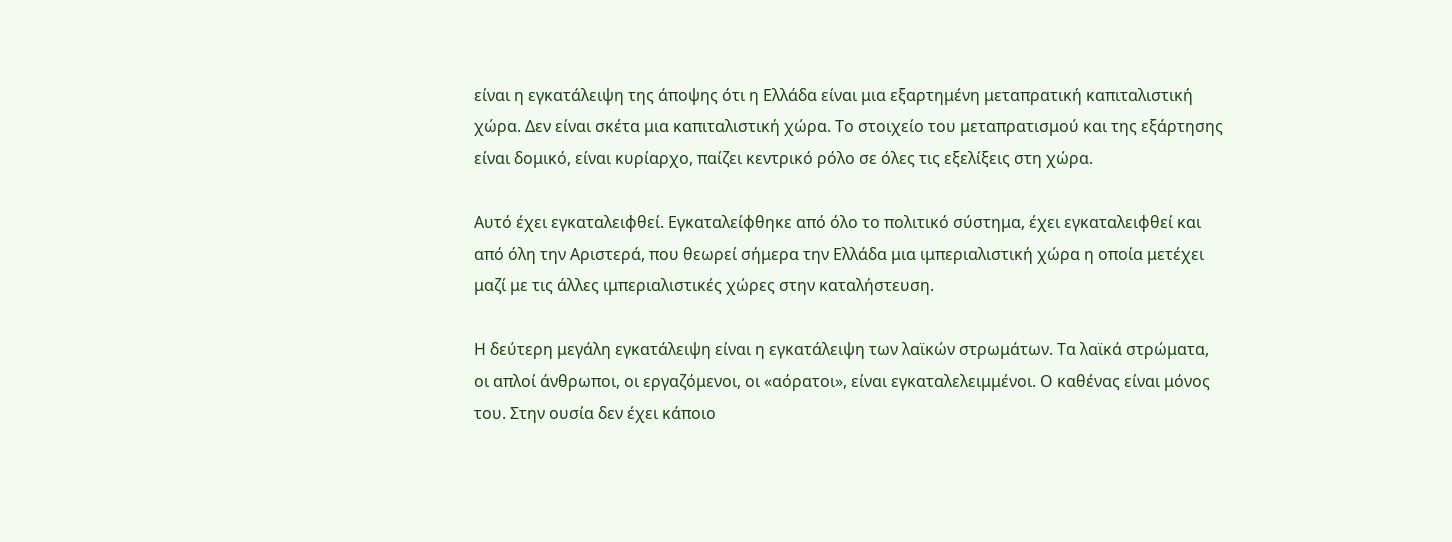είναι η εγκατάλειψη της άποψης ότι η Ελλάδα είναι μια εξαρτημένη μεταπρατική καπιταλιστική χώρα. Δεν είναι σκέτα μια καπιταλιστική χώρα. Το στοιχείο του μεταπρατισμού και της εξάρτησης είναι δομικό, είναι κυρίαρχο, παίζει κεντρικό ρόλο σε όλες τις εξελίξεις στη χώρα.

Αυτό έχει εγκαταλειφθεί. Εγκαταλείφθηκε από όλο το πολιτικό σύστημα, έχει εγκαταλειφθεί και από όλη την Αριστερά, που θεωρεί σήμερα την Ελλάδα μια ιμπεριαλιστική χώρα η οποία μετέχει μαζί με τις άλλες ιμπεριαλιστικές χώρες στην καταλήστευση.

Η δεύτερη μεγάλη εγκατάλειψη είναι η εγκατάλειψη των λαϊκών στρωμάτων. Τα λαϊκά στρώματα, οι απλοί άνθρωποι, οι εργαζόμενοι, οι «αόρατοι», είναι εγκαταλελειμμένοι. Ο καθένας είναι μόνος του. Στην ουσία δεν έχει κάποιο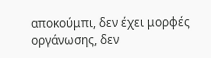αποκούμπι, δεν έχει μορφές οργάνωσης, δεν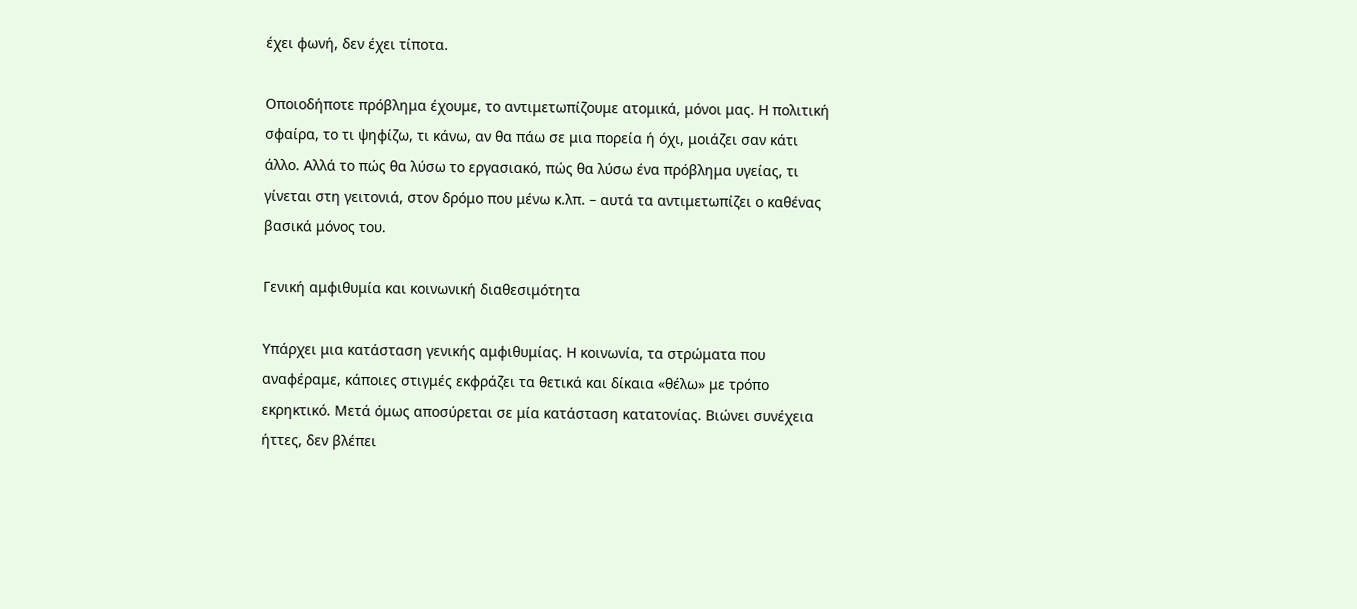έχει φωνή, δεν έχει τίποτα.

Οποιοδήποτε πρόβλημα έχουμε, το αντιμετωπίζουμε ατομικά, μόνοι μας. Η πολιτική σφαίρα, το τι ψηφίζω, τι κάνω, αν θα πάω σε μια πορεία ή όχι, μοιάζει σαν κάτι άλλο. Αλλά το πώς θα λύσω το εργασιακό, πώς θα λύσω ένα πρόβλημα υγείας, τι γίνεται στη γειτονιά, στον δρόμο που μένω κ.λπ. – αυτά τα αντιμετωπίζει ο καθένας βασικά μόνος του.

Γενική αμφιθυμία και κοινωνική διαθεσιμότητα

Υπάρχει μια κατάσταση γενικής αμφιθυμίας. Η κοινωνία, τα στρώματα που αναφέραμε, κάποιες στιγμές εκφράζει τα θετικά και δίκαια «θέλω» με τρόπο εκρηκτικό. Μετά όμως αποσύρεται σε μία κατάσταση κατατονίας. Βιώνει συνέχεια ήττες, δεν βλέπει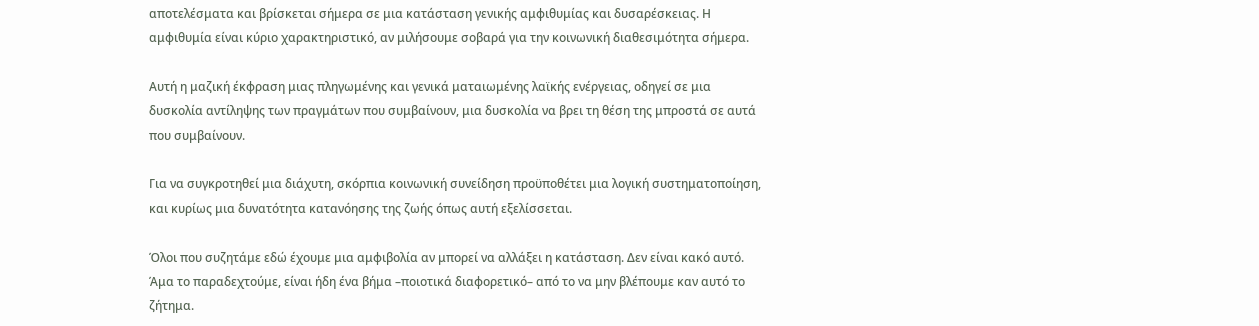αποτελέσματα και βρίσκεται σήμερα σε μια κατάσταση γενικής αμφιθυμίας και δυσαρέσκειας. Η αμφιθυμία είναι κύριο χαρακτηριστικό, αν μιλήσουμε σοβαρά για την κοινωνική διαθεσιμότητα σήμερα.

Αυτή η μαζική έκφραση μιας πληγωμένης και γενικά ματαιωμένης λαϊκής ενέργειας, οδηγεί σε μια δυσκολία αντίληψης των πραγμάτων που συμβαίνουν, μια δυσκολία να βρει τη θέση της μπροστά σε αυτά που συμβαίνουν.

Για να συγκροτηθεί μια διάχυτη, σκόρπια κοινωνική συνείδηση προϋποθέτει μια λογική συστηματοποίηση, και κυρίως μια δυνατότητα κατανόησης της ζωής όπως αυτή εξελίσσεται.

Όλοι που συζητάμε εδώ έχουμε μια αμφιβολία αν μπορεί να αλλάξει η κατάσταση. Δεν είναι κακό αυτό. Άμα το παραδεχτούμε, είναι ήδη ένα βήμα –ποιοτικά διαφορετικό– από το να μην βλέπουμε καν αυτό το ζήτημα.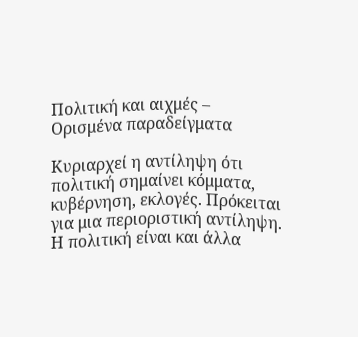Πολιτική και αιχμές – Ορισμένα παραδείγματα

Κυριαρχεί η αντίληψη ότι πολιτική σημαίνει κόμματα, κυβέρνηση, εκλογές. Πρόκειται για μια περιοριστική αντίληψη. Η πολιτική είναι και άλλα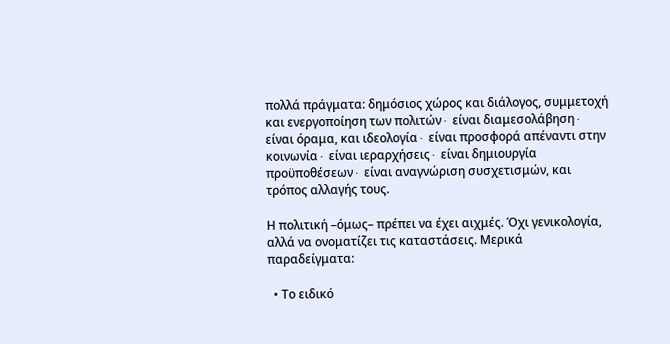πολλά πράγματα: δημόσιος χώρος και διάλογος, συμμετοχή και ενεργοποίηση των πολιτών∙ είναι διαμεσολάβηση∙ είναι όραμα, και ιδεολογία∙ είναι προσφορά απέναντι στην κοινωνία∙ είναι ιεραρχήσεις∙ είναι δημιουργία προϋποθέσεων∙ είναι αναγνώριση συσχετισμών, και τρόπος αλλαγής τους.

Η πολιτική –όμως– πρέπει να έχει αιχμές. Όχι γενικολογία, αλλά να ονοματίζει τις καταστάσεις. Μερικά παραδείγματα:

  • Το ειδικό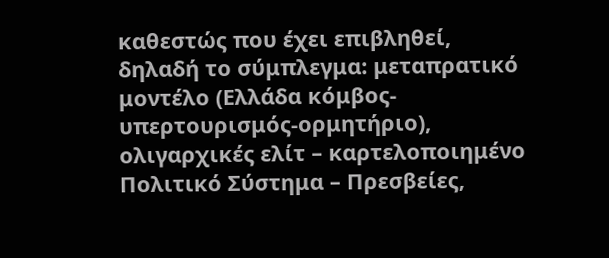καθεστώς που έχει επιβληθεί, δηλαδή το σύμπλεγμα: μεταπρατικό μοντέλο (Ελλάδα κόμβος-υπερτουρισμός-ορμητήριο), ολιγαρχικές ελίτ – καρτελοποιημένο Πολιτικό Σύστημα – Πρεσβείες,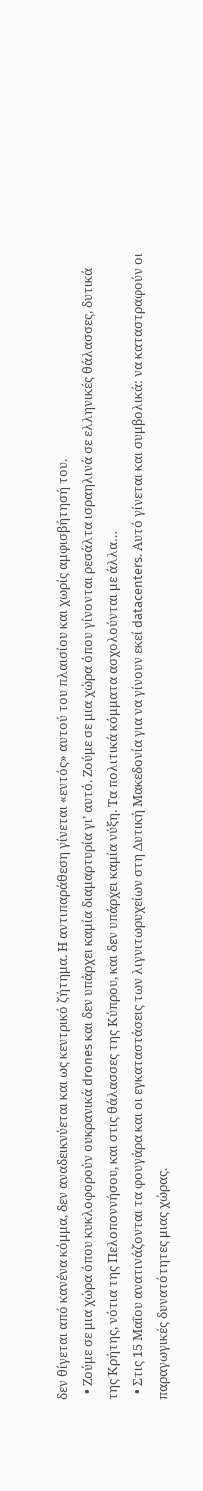δεν θίγεται από κανένα κόμμα, δεν αναδεικνύεται και ως κεντρικό ζήτημα. Η αντιπαράθεση γίνεται «εντός» αυτού του πλαισίου και χωρίς αμφισβήτησή του.
  • Ζούμε σε μια χώρα όπου κυκλοφορούν ουκρανικά drones και δεν υπάρχει καμία διαμαρτυρία γι’ αυτό. Ζούμε σε μια χώρα όπου γίνονται ρεσάλτα ισραηλινά σε ελληνικές θάλασσες, δυτικά της Κρήτης, νότια της Πελοποννήσου, και στις θάλασσες της Κύπρου, και δεν υπάρχει καμία νύξη. Τα πολιτικά κόμματα ασχολούνται με άλλα…
  • Στις 15 Μαΐου ανατινάζονται τα φουγάρα και οι εγκαταστάσεις των λιγνιτωρυχείων στη Δυτική Μακεδονία για να γίνουν εκεί datacenters. Αυτό γίνεται και συμβολικά: να καταστραφούν οι παραγωγικές δυνατότητες μιας χώρας.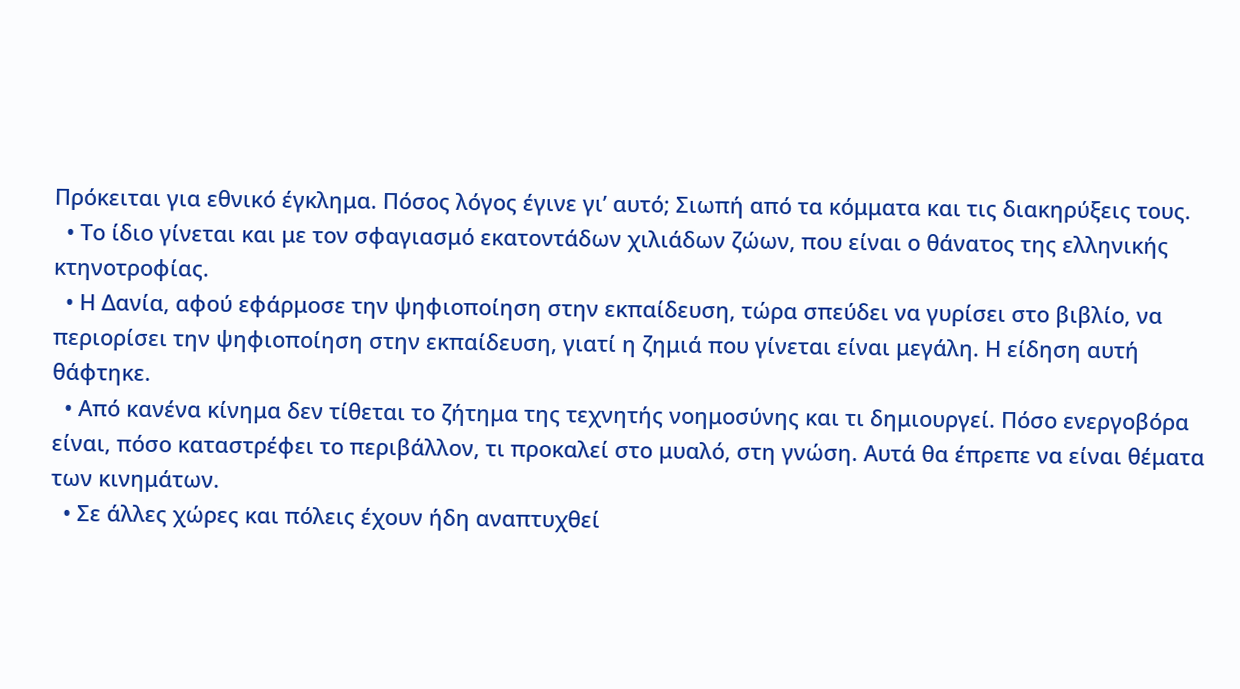Πρόκειται για εθνικό έγκλημα. Πόσος λόγος έγινε γι’ αυτό; Σιωπή από τα κόμματα και τις διακηρύξεις τους.
  • Το ίδιο γίνεται και με τον σφαγιασμό εκατοντάδων χιλιάδων ζώων, που είναι ο θάνατος της ελληνικής κτηνοτροφίας.
  • Η Δανία, αφού εφάρμοσε την ψηφιοποίηση στην εκπαίδευση, τώρα σπεύδει να γυρίσει στο βιβλίο, να περιορίσει την ψηφιοποίηση στην εκπαίδευση, γιατί η ζημιά που γίνεται είναι μεγάλη. Η είδηση αυτή θάφτηκε.
  • Από κανένα κίνημα δεν τίθεται το ζήτημα της τεχνητής νοημοσύνης και τι δημιουργεί. Πόσο ενεργοβόρα είναι, πόσο καταστρέφει το περιβάλλον, τι προκαλεί στο μυαλό, στη γνώση. Αυτά θα έπρεπε να είναι θέματα των κινημάτων.
  • Σε άλλες χώρες και πόλεις έχουν ήδη αναπτυχθεί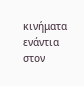κινήματα ενάντια στον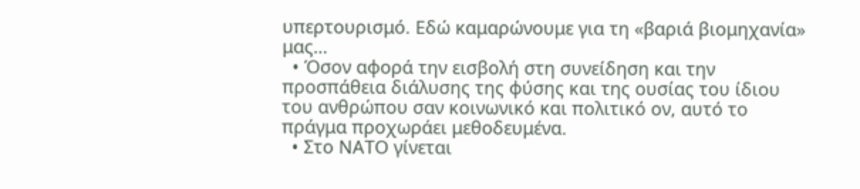υπερτουρισμό. Εδώ καμαρώνουμε για τη «βαριά βιομηχανία» μας…
  • Όσον αφορά την εισβολή στη συνείδηση και την προσπάθεια διάλυσης της φύσης και της ουσίας του ίδιου του ανθρώπου σαν κοινωνικό και πολιτικό ον, αυτό το πράγμα προχωράει μεθοδευμένα.
  • Στο ΝΑΤΟ γίνεται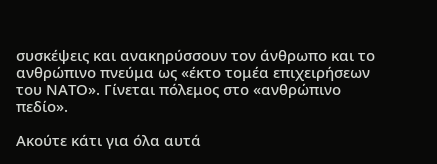συσκέψεις και ανακηρύσσουν τον άνθρωπο και το ανθρώπινο πνεύμα ως «έκτο τομέα επιχειρήσεων του ΝΑΤΟ». Γίνεται πόλεμος στο «ανθρώπινο πεδίο».

Ακούτε κάτι για όλα αυτά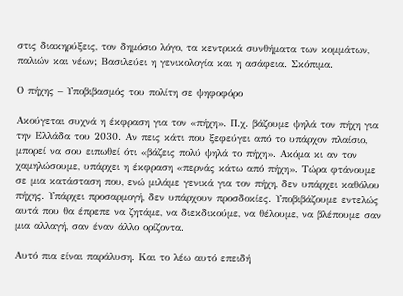στις διακηρύξεις, τον δημόσιο λόγο, τα κεντρικά συνθήματα των κομμάτων, παλιών και νέων; Βασιλεύει η γενικολογία και η ασάφεια. Σκόπιμα.

Ο πήχης – Υποβιβασμός του πολίτη σε ψηφοφόρο

Ακούγεται συχνά η έκφραση για τον «πήχη». Π.χ. βάζουμε ψηλά τον πήχη για την Ελλάδα του 2030. Αν πεις κάτι που ξεφεύγει από το υπάρχον πλαίσιο, μπορεί να σου ειπωθεί ότι «βάζεις πολύ ψηλά το πήχη». Ακόμα κι αν τον χαμηλώσουμε, υπάρχει η έκφραση «περνάς κάτω από πήχη». Τώρα φτάνουμε σε μια κατάσταση που, ενώ μιλάμε γενικά για τον πήχη, δεν υπάρχει καθόλου πήχης. Υπάρχει προσαρμογή, δεν υπάρχουν προσδοκίες. Υποβιβάζουμε εντελώς αυτά που θα έπρεπε να ζητάμε, να διεκδικούμε, να θέλουμε, να βλέπουμε σαν μια αλλαγή, σαν έναν άλλο ορίζοντα.

Αυτό πια είναι παράλυση. Και το λέω αυτό επειδή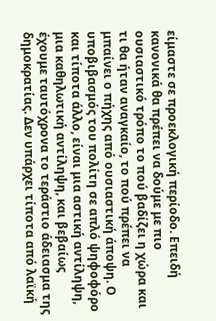είμαστε σε προεκλογική περίοδο. Επειδή κανονικά θα πρέπει να δούμε με πιο ουσιαστικό τρόπο το πού βαδίζει η χώρα και τι θα ήταν αναγκαίο, το πού πρέπει να μπαίνει ο πήχης από ουσιαστική άποψη. Ο υποβιβασμός του πολίτη σε απλό ψηφοφόρο και τίποτα άλλο, είναι μια αστική αντίληψη, μια καθηλωτική αντίληψη, και βεβαίως έχουμε ταυτόχρονα το τεράστιο άδειασμα της δημοκρατίας. Δεν υπάρχει τίποτα από λαϊκή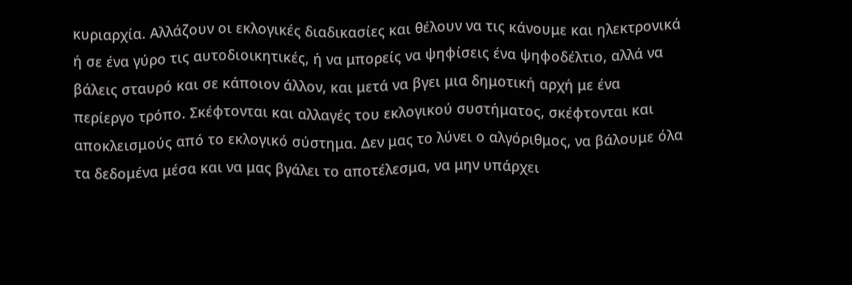κυριαρχία. Αλλάζουν οι εκλογικές διαδικασίες και θέλουν να τις κάνουμε και ηλεκτρονικά ή σε ένα γύρο τις αυτοδιοικητικές, ή να μπορείς να ψηφίσεις ένα ψηφοδέλτιο, αλλά να βάλεις σταυρό και σε κάποιον άλλον, και μετά να βγει μια δημοτική αρχή με ένα περίεργο τρόπο. Σκέφτονται και αλλαγές του εκλογικού συστήματος, σκέφτονται και αποκλεισμούς από το εκλογικό σύστημα. Δεν μας το λύνει ο αλγόριθμος, να βάλουμε όλα τα δεδομένα μέσα και να μας βγάλει το αποτέλεσμα, να μην υπάρχει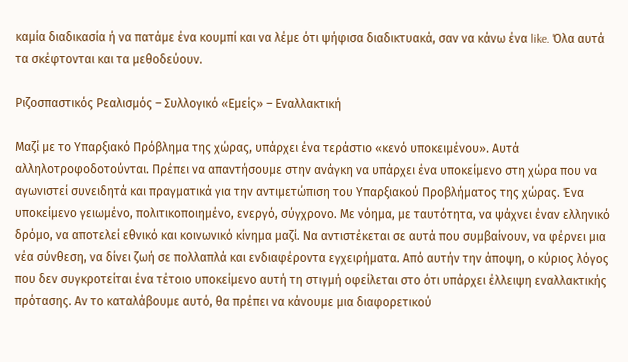καμία διαδικασία ή να πατάμε ένα κουμπί και να λέμε ότι ψήφισα διαδικτυακά, σαν να κάνω ένα like. Όλα αυτά τα σκέφτονται και τα μεθοδεύουν.

Ριζοσπαστικός Ρεαλισμός – Συλλογικό «Εμείς» – Εναλλακτική

Μαζί με το Υπαρξιακό Πρόβλημα της χώρας, υπάρχει ένα τεράστιο «κενό υποκειμένου». Αυτά αλληλοτροφοδοτούνται. Πρέπει να απαντήσουμε στην ανάγκη να υπάρχει ένα υποκείμενο στη χώρα που να αγωνιστεί συνειδητά και πραγματικά για την αντιμετώπιση του Υπαρξιακού Προβλήματος της χώρας. Ένα υποκείμενο γειωμένο, πολιτικοποιημένο, ενεργό, σύγχρονο. Με νόημα, με ταυτότητα, να ψάχνει έναν ελληνικό δρόμο, να αποτελεί εθνικό και κοινωνικό κίνημα μαζί. Να αντιστέκεται σε αυτά που συμβαίνουν, να φέρνει μια νέα σύνθεση, να δίνει ζωή σε πολλαπλά και ενδιαφέροντα εγχειρήματα. Από αυτήν την άποψη, ο κύριος λόγος που δεν συγκροτείται ένα τέτοιο υποκείμενο αυτή τη στιγμή οφείλεται στο ότι υπάρχει έλλειψη εναλλακτικής πρότασης. Αν το καταλάβουμε αυτό, θα πρέπει να κάνουμε μια διαφορετικού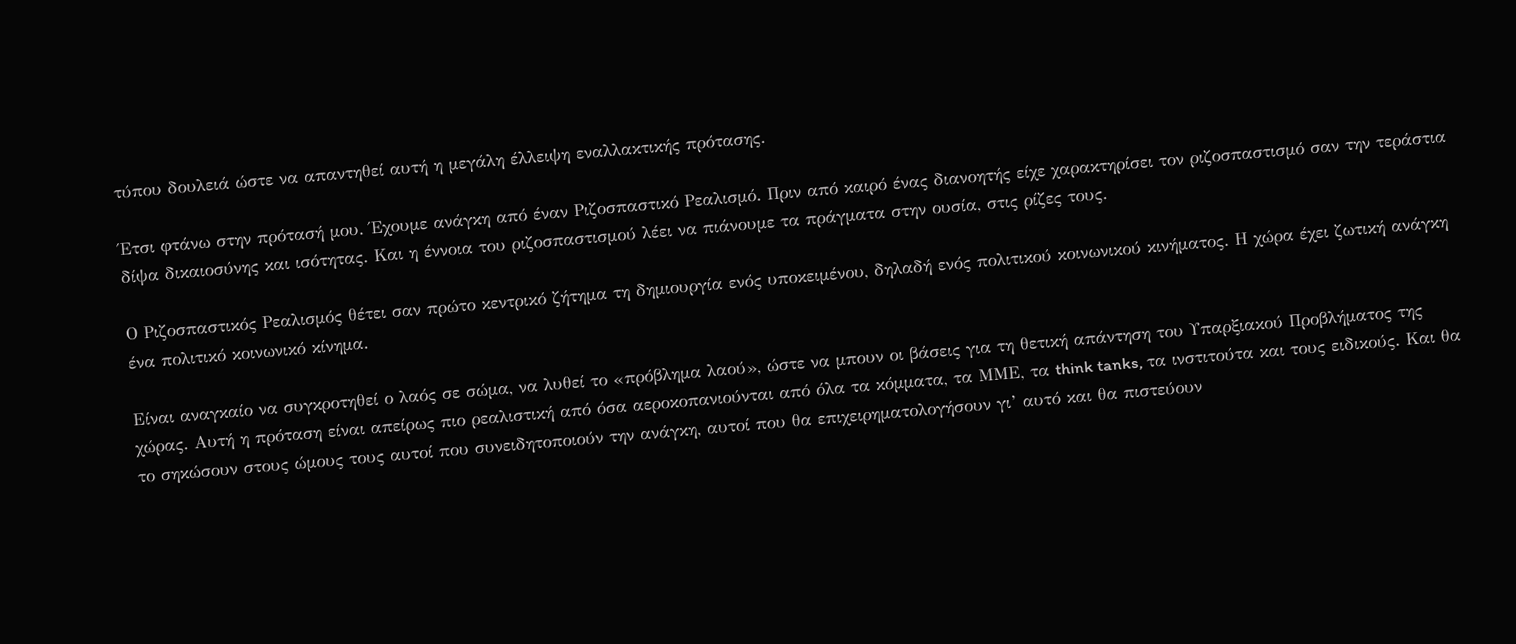τύπου δουλειά ώστε να απαντηθεί αυτή η μεγάλη έλλειψη εναλλακτικής πρότασης.

Έτσι φτάνω στην πρότασή μου. Έχουμε ανάγκη από έναν Ριζοσπαστικό Ρεαλισμό. Πριν από καιρό ένας διανοητής είχε χαρακτηρίσει τον ριζοσπαστισμό σαν την τεράστια δίψα δικαιοσύνης και ισότητας. Και η έννοια του ριζοσπαστισμού λέει να πιάνουμε τα πράγματα στην ουσία, στις ρίζες τους.

Ο Ριζοσπαστικός Ρεαλισμός θέτει σαν πρώτο κεντρικό ζήτημα τη δημιουργία ενός υποκειμένου, δηλαδή ενός πολιτικού κοινωνικού κινήματος. Η χώρα έχει ζωτική ανάγκη ένα πολιτικό κοινωνικό κίνημα.

Είναι αναγκαίο να συγκροτηθεί ο λαός σε σώμα, να λυθεί το «πρόβλημα λαού», ώστε να μπουν οι βάσεις για τη θετική απάντηση του Υπαρξιακού Προβλήματος της χώρας. Αυτή η πρόταση είναι απείρως πιο ρεαλιστική από όσα αεροκοπανιούνται από όλα τα κόμματα, τα ΜΜΕ, τα think tanks, τα ινστιτούτα και τους ειδικούς. Και θα το σηκώσουν στους ώμους τους αυτοί που συνειδητοποιούν την ανάγκη, αυτοί που θα επιχειρηματολογήσουν γι’ αυτό και θα πιστεύουν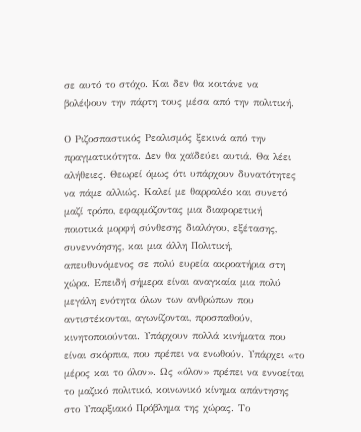σε αυτό το στόχο. Και δεν θα κοιτάνε να βολέψουν την πάρτη τους μέσα από την πολιτική.

Ο Ριζοσπαστικός Ρεαλισμός ξεκινά από την πραγματικότητα. Δεν θα χαϊδεύει αυτιά. Θα λέει αλήθειες. Θεωρεί όμως ότι υπάρχουν δυνατότητες να πάμε αλλιώς. Καλεί με θαρραλέο και συνετό μαζί τρόπο, εφαρμόζοντας μια διαφορετική ποιοτικά μορφή σύνθεσης διαλόγου, εξέτασης, συνεννόησης, και μια άλλη Πολιτική, απευθυνόμενος σε πολύ ευρεία ακροατήρια στη χώρα. Επειδή σήμερα είναι αναγκαία μια πολύ μεγάλη ενότητα όλων των ανθρώπων που αντιστέκονται, αγωνίζονται, προσπαθούν, κινητοποιούνται. Υπάρχουν πολλά κινήματα που είναι σκόρπια, που πρέπει να ενωθούν. Υπάρχει «το μέρος και το όλον». Ως «όλον» πρέπει να εννοείται το μαζικό πολιτικό, κοινωνικό κίνημα απάντησης στο Υπαρξιακό Πρόβλημα της χώρας. Το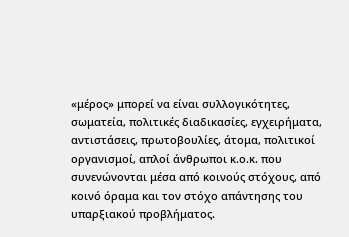«μέρος» μπορεί να είναι συλλογικότητες, σωματεία, πολιτικές διαδικασίες, εγχειρήματα, αντιστάσεις, πρωτοβουλίες, άτομα, πολιτικοί οργανισμοί, απλοί άνθρωποι κ.ο.κ. που συνενώνονται μέσα από κοινούς στόχους, από κοινό όραμα και τον στόχο απάντησης του υπαρξιακού προβλήματος.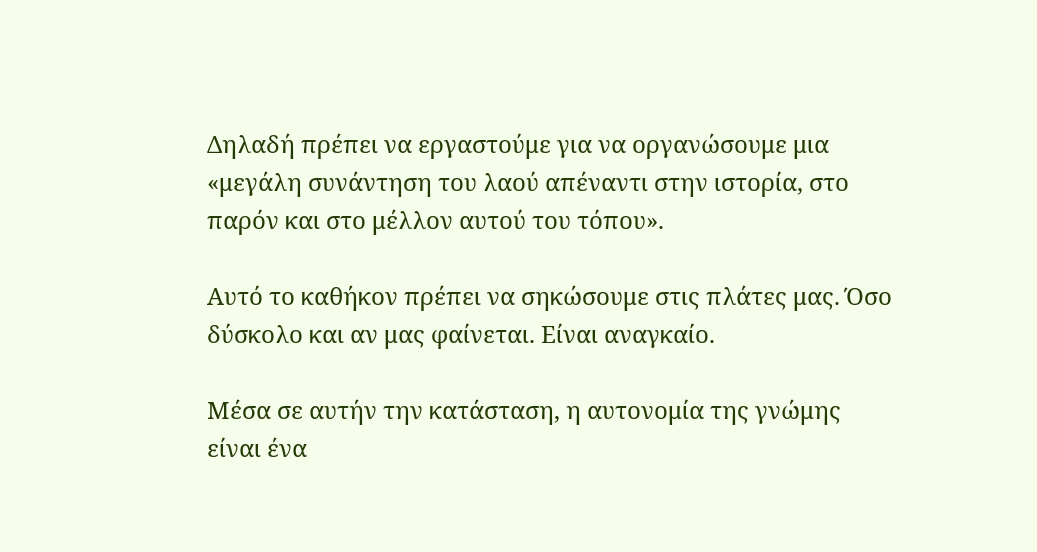Δηλαδή πρέπει να εργαστούμε για να οργανώσουμε μια «μεγάλη συνάντηση του λαού απέναντι στην ιστορία, στο παρόν και στο μέλλον αυτού του τόπου».

Αυτό το καθήκον πρέπει να σηκώσουμε στις πλάτες μας. Όσο δύσκολο και αν μας φαίνεται. Είναι αναγκαίο.

Μέσα σε αυτήν την κατάσταση, η αυτονομία της γνώμης είναι ένα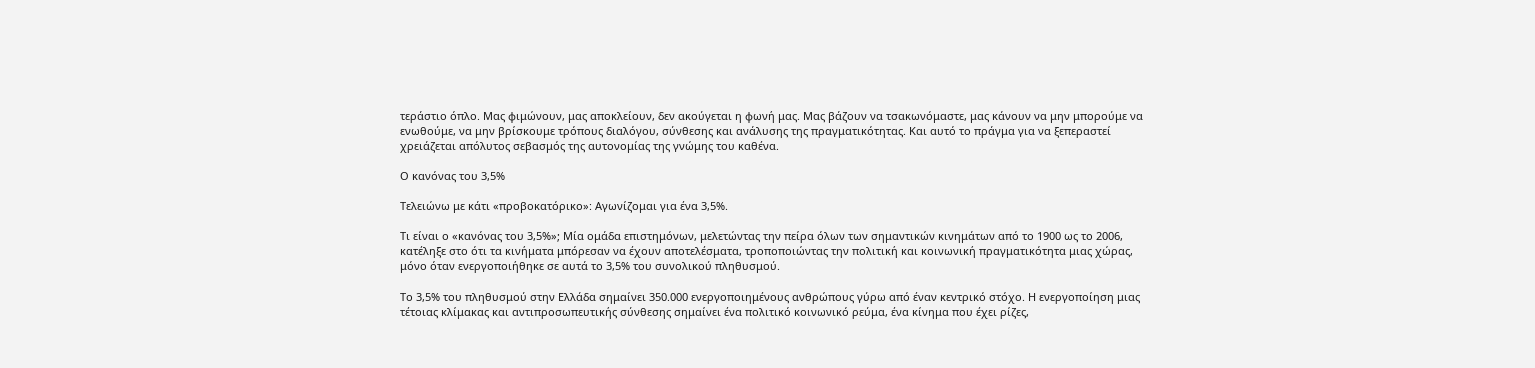τεράστιο όπλο. Μας φιμώνουν, μας αποκλείουν, δεν ακούγεται η φωνή μας. Μας βάζουν να τσακωνόμαστε, μας κάνουν να μην μπορούμε να ενωθούμε, να μην βρίσκουμε τρόπους διαλόγου, σύνθεσης και ανάλυσης της πραγματικότητας. Και αυτό το πράγμα για να ξεπεραστεί χρειάζεται απόλυτος σεβασμός της αυτονομίας της γνώμης του καθένα.

Ο κανόνας του 3,5%

Τελειώνω με κάτι «προβοκατόρικο»: Αγωνίζομαι για ένα 3,5%.

Τι είναι ο «κανόνας του 3,5%»; Μία ομάδα επιστημόνων, μελετώντας την πείρα όλων των σημαντικών κινημάτων από το 1900 ως το 2006, κατέληξε στο ότι τα κινήματα μπόρεσαν να έχουν αποτελέσματα, τροποποιώντας την πολιτική και κοινωνική πραγματικότητα μιας χώρας, μόνο όταν ενεργοποιήθηκε σε αυτά το 3,5% του συνολικού πληθυσμού.

Το 3,5% του πληθυσμού στην Ελλάδα σημαίνει 350.000 ενεργοποιημένους ανθρώπους γύρω από έναν κεντρικό στόχο. Η ενεργοποίηση μιας τέτοιας κλίμακας και αντιπροσωπευτικής σύνθεσης σημαίνει ένα πολιτικό κοινωνικό ρεύμα, ένα κίνημα που έχει ρίζες,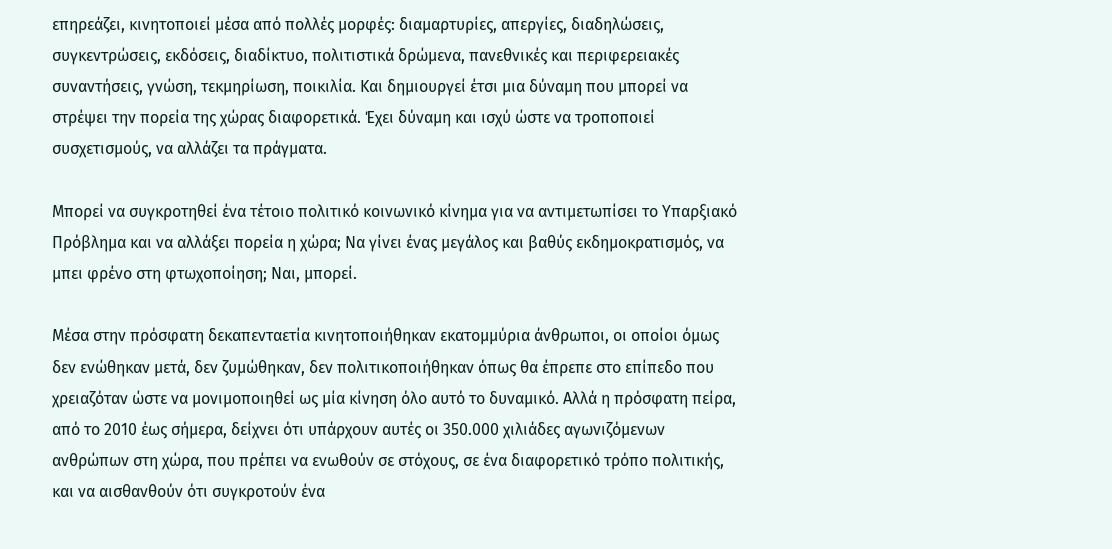επηρεάζει, κινητοποιεί μέσα από πολλές μορφές: διαμαρτυρίες, απεργίες, διαδηλώσεις, συγκεντρώσεις, εκδόσεις, διαδίκτυο, πολιτιστικά δρώμενα, πανεθνικές και περιφερειακές συναντήσεις, γνώση, τεκμηρίωση, ποικιλία. Και δημιουργεί έτσι μια δύναμη που μπορεί να στρέψει την πορεία της χώρας διαφορετικά. Έχει δύναμη και ισχύ ώστε να τροποποιεί συσχετισμούς, να αλλάζει τα πράγματα.

Μπορεί να συγκροτηθεί ένα τέτοιο πολιτικό κοινωνικό κίνημα για να αντιμετωπίσει το Υπαρξιακό Πρόβλημα και να αλλάξει πορεία η χώρα; Να γίνει ένας μεγάλος και βαθύς εκδημοκρατισμός, να μπει φρένο στη φτωχοποίηση; Ναι, μπορεί.

Μέσα στην πρόσφατη δεκαπενταετία κινητοποιήθηκαν εκατομμύρια άνθρωποι, οι οποίοι όμως δεν ενώθηκαν μετά, δεν ζυμώθηκαν, δεν πολιτικοποιήθηκαν όπως θα έπρεπε στο επίπεδο που χρειαζόταν ώστε να μονιμοποιηθεί ως μία κίνηση όλο αυτό το δυναμικό. Αλλά η πρόσφατη πείρα, από το 2010 έως σήμερα, δείχνει ότι υπάρχουν αυτές οι 350.000 χιλιάδες αγωνιζόμενων ανθρώπων στη χώρα, που πρέπει να ενωθούν σε στόχους, σε ένα διαφορετικό τρόπο πολιτικής, και να αισθανθούν ότι συγκροτούν ένα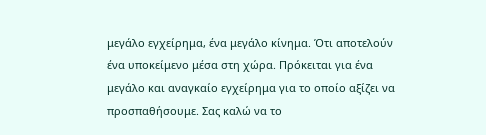μεγάλο εγχείρημα, ένα μεγάλο κίνημα. Ότι αποτελούν ένα υποκείμενο μέσα στη χώρα. Πρόκειται για ένα μεγάλο και αναγκαίο εγχείρημα για το οποίο αξίζει να προσπαθήσουμε. Σας καλώ να το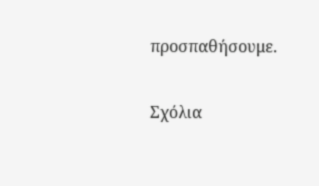προσπαθήσουμε.

Σχόλια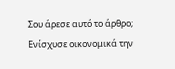Σου άρεσε αυτό το άρθρο; Ενίσχυσε οικονομικά την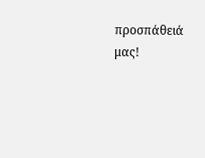προσπάθειά μας!